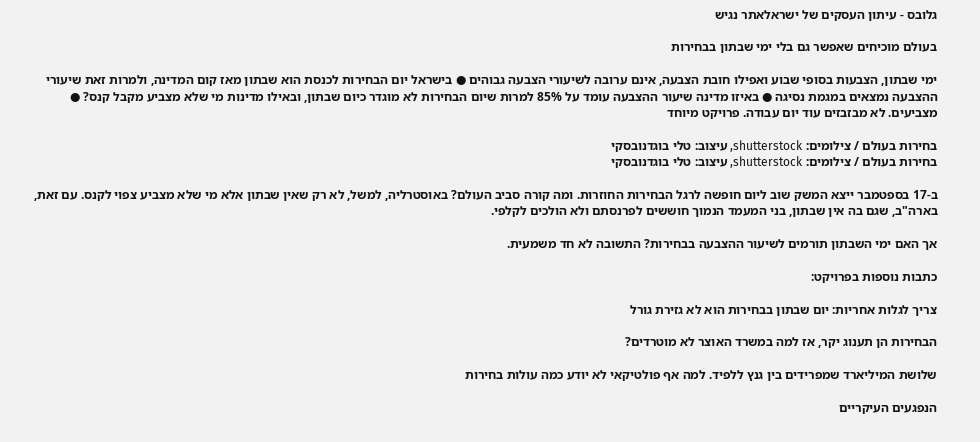גלובס - עיתון העסקים של ישראלאתר נגיש

בעולם מוכיחים שאפשר גם בלי ימי שבתון בבחירות

ימי שבתון, הצבעות בסופי שבוע ואפילו חובת הצבעה, אינם ערובה לשיעורי הצבעה גבוהים ● בישראל יום הבחירות לכנסת הוא שבתון מאז קום המדינה, ולמרות זאת שיעורי ההצבעה נמצאים במגמת נסיגה ● באיזו מדינה שיעור ההצבעה עומד על 85% למרות שיום הבחירות לא מוגדר כיום שבתון, ובאילו מדינות מי שלא מצביע מקבל קנס? ● מצביעים. לא מבזבזים עוד יום עבודה. פרויקט מיוחד

בחירות בעולם / צילומים: shutterstock, עיצוב: טלי בוגדנובסקי
בחירות בעולם / צילומים: shutterstock, עיצוב: טלי בוגדנובסקי

ב-17 בספטמבר ייצא המשק שוב ליום חופשה לרגל הבחירות החוזרות. ומה קורה סביב העולם? באוסטרליה, למשל, לא רק שאין שבתון אלא מי שלא מצביע צפוי לקנס. עם זאת, בארה"ב, שגם בה אין שבתון, בני המעמד הנמוך חוששים לפרנסתם ולא הולכים לקלפי.

אך האם ימי השבתון תורמים לשיעור ההצבעה בבחירות? התשובה לא חד משמעית.

כתבות נוספות בפרויקט:

צריך לגלות אחריות: יום שבתון בבחירות הוא לא גזירת גורל

הבחירות הן תענוג יקר, אז למה במשרד האוצר לא מוטרדים?

שלושת המיליארד שמפרידים בין גנץ ללפיד. למה אף פולטיקאי לא יודע כמה עולות בחירות

הנפגעים העיקריים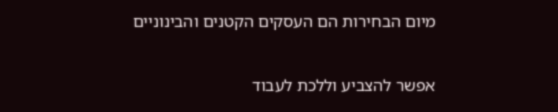מיום הבחירות הם העסקים הקטנים והבינוניים

אפשר להצביע וללכת לעבוד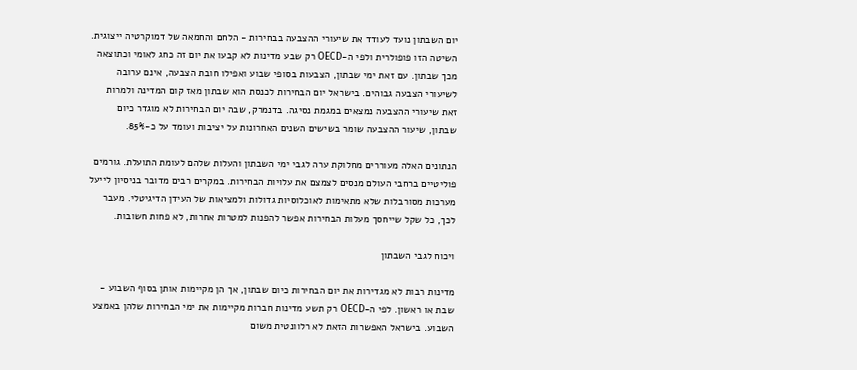יום השבתון נועד לעודד את שיעורי ההצבעה בבחירות - הלחם והחמאה של דמוקרטיה ייצוגית. השיטה הזו פופולרית ולפי ה-OECD רק שבע מדינות לא קבעו את יום זה כחג לאומי וכתוצאה מכך שבתון. עם זאת ימי שבתון, הצבעות בסופי שבוע ואפילו חובת הצבעה, אינם ערובה לשיעורי הצבעה גבוהים. בישראל יום הבחירות לכנסת הוא שבתון מאז קום המדינה ולמרות זאת שיעורי ההצבעה נמצאים במגמת נסיגה. בדנמרק, שבה יום הבחירות לא מוגדר כיום שבתון, שיעור ההצבעה שומר בשישים השנים האחרונות על יציבות ועומד על כ-85%.

הנתונים האלה מעוררים מחלוקת ערה לגבי ימי השבתון והעלות שלהם לעומת התועלת. גורמים פוליטיים ברחבי העולם מנסים לצמצם את עלויות הבחירות. במקרים רבים מדובר בניסיון לייעל מערכות מסורבלות שלא מתאימות לאוכלוסיות גדולות ולמציאות של העידן הדיגיטלי. מעבר לכך, כל שקל שייחסך מעלות הבחירות אפשר להפנות למטרות אחרות, לא פחות חשובות.

ויכוח לגבי השבתון

מדינות רבות לא מגדירות את יום הבחירות כיום שבתון, אך הן מקיימות אותן בסוף השבוע - שבת או ראשון. לפי ה-OECD רק תשע מדינות חברות מקיימות את ימי הבחירות שלהן באמצע השבוע. בישראל האפשרות הזאת לא רלוונטית משום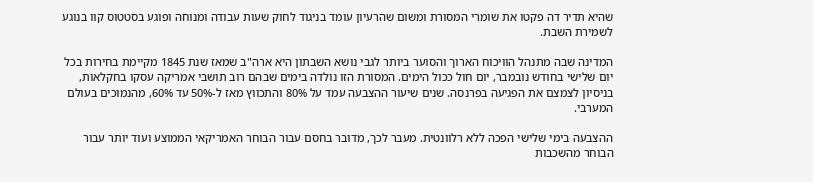שהיא תדיר דה פקטו את שומרי המסורת ומשום שהרעיון עומד בניגוד לחוק שעות עבודה ומנוחה ופוגע בסטטוס קוו בנוגע לשמירת השבת.

המדינה שבה מתנהל הוויכוח הארוך והסוער ביותר לגבי נושא השבתון היא ארה"ב שמאז שנת 1845 מקיימת בחירות בכל יום שלישי בחודש נובמבר, יום חול ככול הימים. המסורת הזו נולדה בימים שבהם רוב תושבי אמריקה עסקו בחקלאות, בניסיון לצמצם את הפגיעה בפרנסה. שנים שיעור ההצבעה עמד על 80% והתכווץ מאז ל-50% עד 60%, מהנמוכים בעולם המערבי.

ההצבעה בימי שלישי הפכה ללא רלוונטית. מעבר לכך, מדובר בחסם עבור הבוחר האמריקאי הממוצע ועוד יותר עבור הבוחר מהשכבות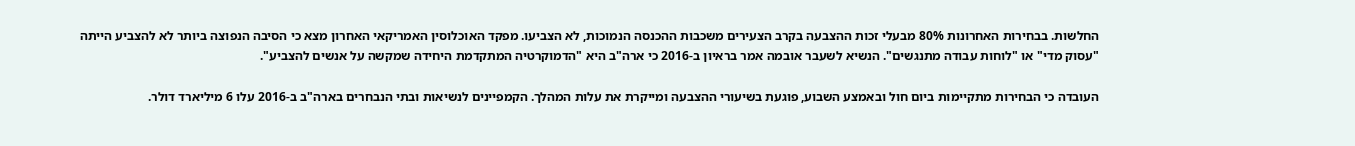החלשות. בבחירות האחרונות 80% מבעלי זכות ההצבעה בקרב הצעירים משכבות ההכנסה הנמוכות, לא הצביעו. מפקד האוכלוסין האמריקאי האחרון מצא כי הסיבה הנפוצה ביותר לא להצביע הייתה "עסוק מדי" או "לוחות עבודה מתנגשים". הנשיא לשעבר אובמה אמר בראיון ב-2016 כי ארה"ב היא "הדמוקרטיה המתקדמת היחידה שמקשה על אנשים להצביע".

העובדה כי הבחירות מתקיימות ביום חול ובאמצע השבוע, פוגעת בשיעורי ההצבעה ומייקרת את עלות המהלך. הקמפיינים לנשיאות ובתי הנבחרים בארה"ב ב-2016 עלו 6 מיליארד דולר.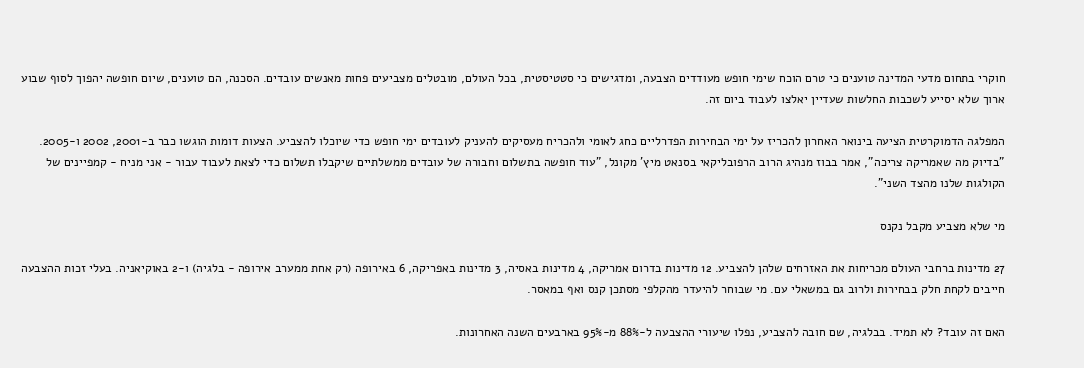חוקרי בתחום מדעי המדינה טוענים כי טרם הוכח שימי חופש מעודדים הצבעה, ומדגישים כי סטטיסטית, בכל העולם, מובטלים מצביעים פחות מאנשים עובדים. הסכנה, הם טוענים, שיום חופשה יהפוך לסוף שבוע ארוך שלא יסייע לשכבות החלשות שעדיין יאלצו לעבוד ביום זה.

המפלגה הדמוקרטית הציעה בינואר האחרון להכריז על ימי הבחירות הפדרליים כחג לאומי ולהכריח מעסיקים להעניק לעובדים ימי חופש כדי שיוכלו להצביע. הצעות דומות הוגשו כבר ב-2001, 2002 ו-2005. "בדיוק מה שאמריקה צריכה", אמר בבוז מנהיג הרוב הרפובליקאי בסנאט מיץ' מקונל, "עוד חופשה בתשלום וחבורה של עובדים ממשלתיים שיקבלו תשלום כדי לצאת לעבוד עבור - אני מניח - קמפיינים של הקולגות שלנו מהצד השני".

מי שלא מצביע מקבל נקנס

27 מדינות ברחבי העולם מכריחות את האזרחים שלהן להצביע. 12 מדינות בדרום אמריקה, 4 מדינות באסיה, 3 מדינות באפריקה, 6 באירופה (רק אחת ממערב אירופה - בלגיה) ו-2 באוקיאניה. בעלי זכות ההצבעה חייבים לקחת חלק בבחירות ולרוב גם במשאלי עם. מי שבוחר להיעדר מהקלפי מסתכן קנס ואף במאסר.

האם זה עובד? לא תמיד. בבלגיה, שם חובה להצביע, נפלו שיעורי ההצבעה ל-88% מ-95% בארבעים השנה האחרונות.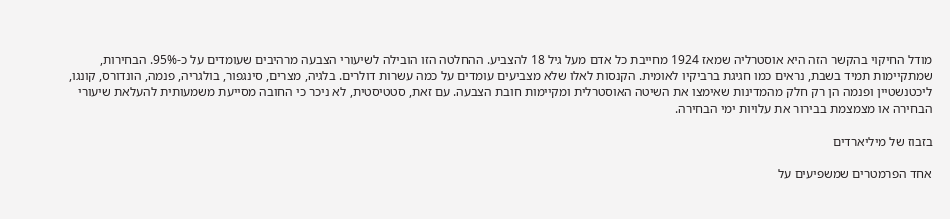מודל החיקוי בהקשר הזה היא אוסטרליה שמאז 1924 מחייבת כל אדם מעל גיל 18 להצביע. ההחלטה הזו הובילה לשיעורי הצבעה מרהיבים שעומדים על כ-95%. הבחירות, שמתקיימות תמיד בשבת, נראים כמו חגיגת ברביקיו לאומית. הקנסות לאלו שלא מצביעים עומדים על כמה עשרות דולרים. בלגיה, מצרים, סינגפור, בולגריה, פנמה, הונדורס, קונגו, ליכטנשטיין ופנמה הן רק חלק מהמדינות שאימצו את השיטה האוסטרלית ומקיימות חובת הצבעה. עם זאת, סטטיסטית, לא ניכר כי החובה מסייעת משמעותית להעלאת שיעורי הבחירה או מצמצמת בבירור את עלויות ימי הבחירה.

בזבוז של מיליארדים

אחד הפרמטרים שמשפיעים על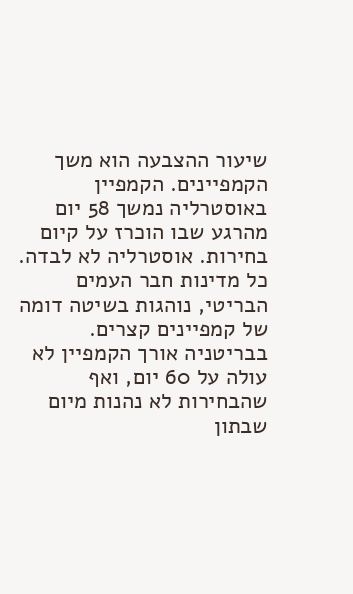שיעור ההצבעה הוא משך הקמפיינים. הקמפיין באוסטרליה נמשך 58 יום מהרגע שבו הוכרז על קיום בחירות. אוסטרליה לא לבדה. כל מדינות חבר העמים הבריטי, נוהגות בשיטה דומה של קמפיינים קצרים. בבריטניה אורך הקמפיין לא עולה על 60 יום, ואף שהבחירות לא נהנות מיום שבתון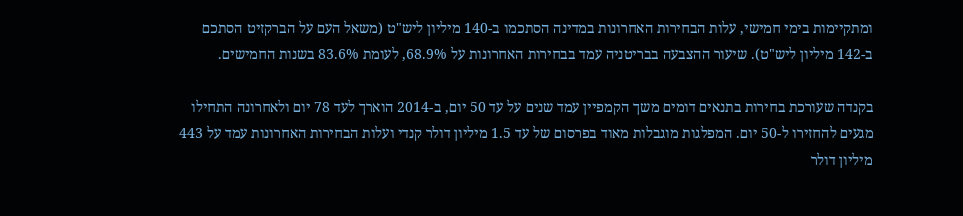ומתקיימות בימי חמישי, עלות הבחירות האחרונות במדינה הסתכמו ב-140 מיליון ליש"ט (משאל העם על הברקזיט הסתכם ב-142 מיליון ליש"ט). שיעור ההצבעה בבריטניה עמד בבחירות האחרונות על 68.9%, לעומת 83.6% בשנות החמישים.

בקנדה שעורכת בחירות בתנאים דומים משך הקמפיין עמד שנים על עד 50 יום, ב-2014 הוארך לעד 78 יום ולאחרונה התחילו מגעים להחזירו ל-50 יום. המפלגות מוגבלות מאוד בפרסום של עד 1.5 מיליון דולר קנדי ועלות הבחירות האחרונות עמד על 443 מיליון דולר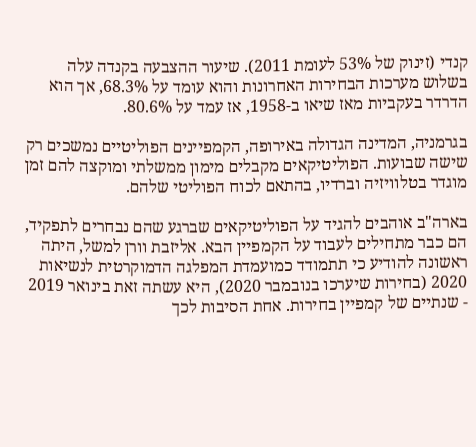קנדי (זינוק של 53% לעומת 2011). שיעור ההצבעה בקנדה עלה בשלוש מערכות הבחירות האחרונות והוא עומד על 68.3%, אך הוא הדרדר בעקביות מאז שיאו ב-1958, אז עמד על 80.6%.

בגרמניה, המדינה הגדולה באירופה, הקמפיינים הפוליטיים נמשכים רק שישה שבועות. הפוליטיקאים מקבלים מימון ממשלתי ומוקצה להם זמן מוגדר בטלוויזיה וברדיו, בהתאם לכוח הפוליטי שלהם.

בארה"ב אוהבים להגיד על הפוליטיקאים שברגע שהם נבחרים לתפקיד, הם כבר מתחילים לעבוד על הקמפיין הבא. אליזבת וורן למשל, היתה ראשונה להודיע כי תתמודד כמועמדת המפלגה הדמוקרטית לנשיאות 2020 (בחירות שיערכו בנובמבר 2020), היא עשתה זאת בינואר 2019 - שנתיים של קמפיין בחירות. אחת הסיבות לכך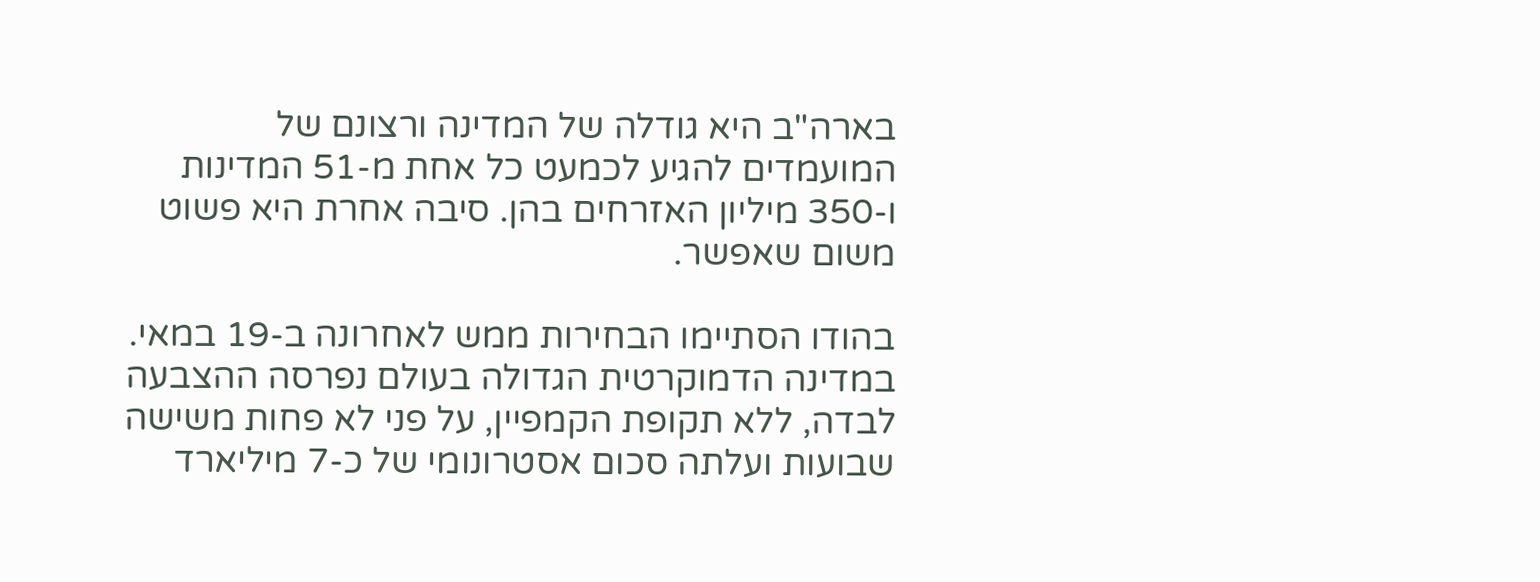בארה"ב היא גודלה של המדינה ורצונם של המועמדים להגיע לכמעט כל אחת מ-51 המדינות ו-350 מיליון האזרחים בהן. סיבה אחרת היא פשוט משום שאפשר.

בהודו הסתיימו הבחירות ממש לאחרונה ב-19 במאי. במדינה הדמוקרטית הגדולה בעולם נפרסה ההצבעה לבדה, ללא תקופת הקמפיין, על פני לא פחות משישה שבועות ועלתה סכום אסטרונומי של כ-7 מיליארד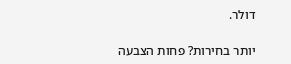דולר.

יותר בחירות? פחות הצבעה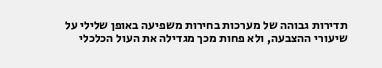תדירות גבוהה של מערכות בחירות משפיעה באופן שלילי על שיעורי ההצבעה, ולא פחות מכך מגדילה את העול הכלכלי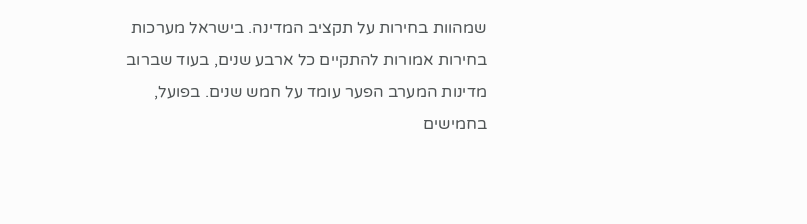שמהוות בחירות על תקציב המדינה. בישראל מערכות בחירות אמורות להתקיים כל ארבע שנים, בעוד שברוב מדינות המערב הפער עומד על חמש שנים. בפועל, בחמישים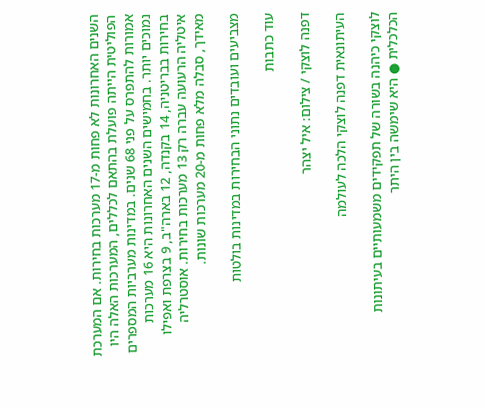השנים האחרונות לא פחות מ-17 מערכות בחירות. אם המערכת הפוליטית הייתה פועלת בהתאם לכללים, המערכות האלה היו אמורות להתפרס על פני 68 שנים. במדינות מערביות המספרים נמוכים יותר. בחמישים השנים האחרונות היא 16 מערכות בחירות בבריטניה, 14 בקנדה, 12 בארה"ב, 9 בצרפת ואפילו איטליה הרעועה עברה רק 13 מערכות בחירות. אוסטרליה מאידך, סבלה מלא פחות מ-20 מערכות שונות.

מצביעים ועובדים נתוני הבחירות במדינות בולטות

עוד כתבות

דפנה לוצקי / צילום: איל יצהר

העיתונאית דפנה לוצקי הלכה לעולמה

לוצקי כיהנה בשורה של תפקידים משמעותיים בעיתונות הכלכלית ● היא שימשה בין היתר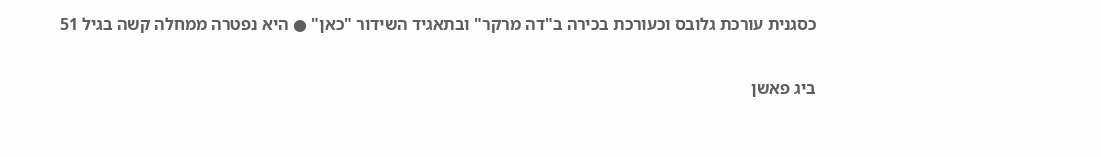כסגנית עורכת גלובס וכעורכת בכירה ב"דה מרקר" ובתאגיד השידור "כאן" ● היא נפטרה ממחלה קשה בגיל 51

ביג פאשן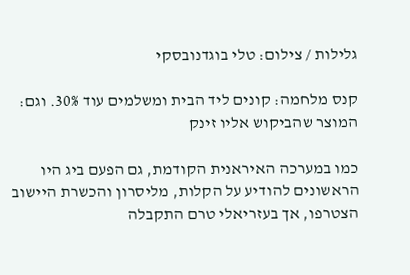גלילות / צילום: טלי בוגדנובסקי

קנס מלחמה: קונים ליד הבית ומשלמים עוד 30%. וגם: המוצר שהביקוש אליו זינק

כמו במערכה האיראנית הקודמת, גם הפעם ביג היו הראשונים להודיע על הקלות, מליסרון והכשרת היישוב הצטרפו, אך בעזריאלי טרם התקבלה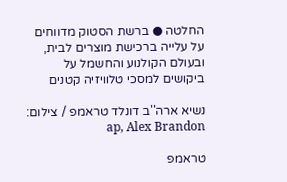החלטה ● ברשת הסטוק מדווחים על עלייה ברכישת מוצרים לבית, ובעולם הקולנוע והחשמל על ביקושים למסכי טלוויזיה קטנים

נשיא ארה''ב דונלד טראמפ / צילום: ap, Alex Brandon

טראמפ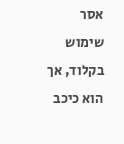אסר שימוש בקלוד, אך הוא כיכב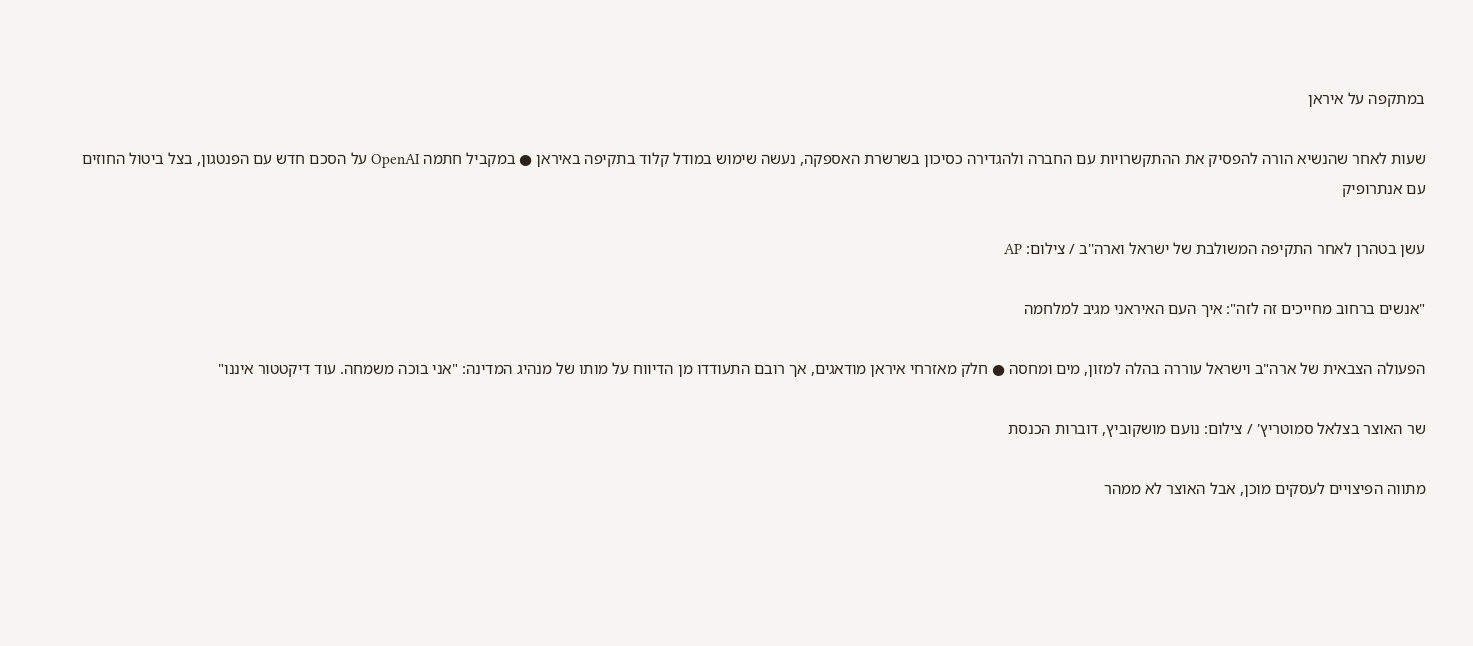במתקפה על איראן

שעות לאחר שהנשיא הורה להפסיק את ההתקשרויות עם החברה ולהגדירה כסיכון בשרשרת האספקה, נעשה שימוש במודל קלוד בתקיפה באיראן ● במקביל חתמה OpenAI על הסכם חדש עם הפנטגון, בצל ביטול החוזים עם אנתרופיק

עשן בטהרן לאחר התקיפה המשולבת של ישראל וארה''ב / צילום: AP

"אנשים ברחוב מחייכים זה לזה": איך העם האיראני מגיב למלחמה

הפעולה הצבאית של ארה"ב וישראל עוררה בהלה למזון, מים ומחסה ● חלק מאזרחי איראן מודאגים, אך רובם התעודדו מן הדיווח על מותו של מנהיג המדינה: "אני בוכה משמחה. עוד דיקטטור איננו"

שר האוצר בצלאל סמוטריץ' / צילום: נועם מושקוביץ, דוברות הכנסת

מתווה הפיצויים לעסקים מוכן, אבל האוצר לא ממהר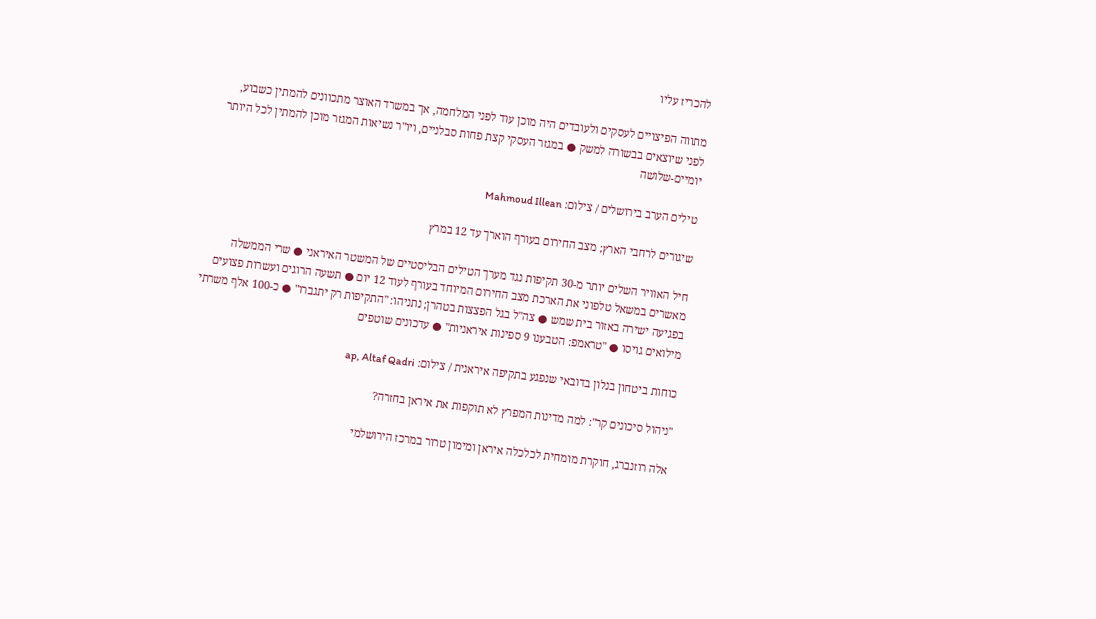להכריז עליו

מתווה הפיצויים לעסקים ולעובדים היה מוכן עוד לפני המלחמה, אך במשרד האוצר מתכוונים להמתין כשבוע, לפני שיוצאים בבשורה למשק ● במגזר העסקי קצת פחות סבלניים, ויו"ר נשיאות המגזר מוכן להמתין לכל היותר יומיים-שלושה

טילים הערב בירושלים / צילום: Mahmoud Illean

שיגורים לרחבי הארץ; מצב החירום בעורף הוארך עד 12 במרץ

חיל האוויר השלים יותר מ-30 תקיפות נגד מערך הטילים הבליסטיים של המשטר האיראני ● שרי הממשלה מאשרים במשאל טלפוני את הארכת מצב החירום המיוחד בעורף לעוד 12 יום ● תשעה הרוגים ועשרות פצועים בפגיעה ישירה באזור בית שמש ● צה"ל בגל הפצצות בטהרן; נתניהו: "התקיפות רק יתגברו" ● כ-100 אלף משרתי מילואים גויסו ● "טראמפ: הטבענו 9 ספינות איראניות" ● עדכונים שוטפים

כוחות ביטחון בנלון בדובאי שנפגע בתקיפה איראנית / צילום: ap, Altaf Qadri

"ניהול סיכונים קר": למה מדינות המפרץ לא תוקפות את איראן בחזרה?

אלה רוזנברג, חוקרת מומחית לכלכלה איראן ומימון טרור במרכז הירושלמי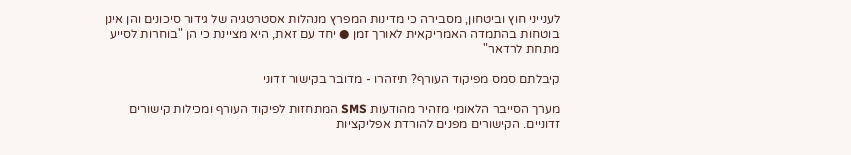לענייני חוץ וביטחון, מסבירה כי מדינות המפרץ מנהלות אסטרטגיה של גידור סיכונים והן אינן בוטחות בהתמדה האמריקאית לאורך זמן ● יחד עם זאת, היא מציינת כי הן "בוחרות לסייע מתחת לרדאר"

קיבלתם סמס מפיקוד העורף? תיזהרו - מדובר בקישור זדוני

מערך הסייבר הלאומי מזהיר מהודעות SMS המתחזות לפיקוד העורף ומכילות קישורים זדוניים. הקישורים מפנים להורדת אפליקציות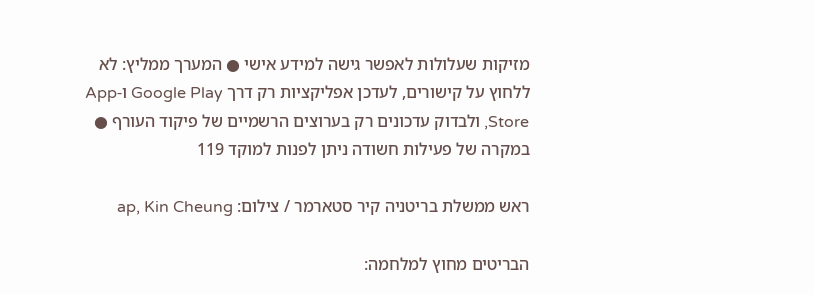מזיקות שעלולות לאפשר גישה למידע אישי ● המערך ממליץ: לא ללחוץ על קישורים, לעדכן אפליקציות רק דרך Google Play ו-App Store, ולבדוק עדכונים רק בערוצים הרשמיים של פיקוד העורף ● במקרה של פעילות חשודה ניתן לפנות למוקד 119

ראש ממשלת בריטניה קיר סטארמר / צילום: ap, Kin Cheung

הבריטים מחוץ למלחמה: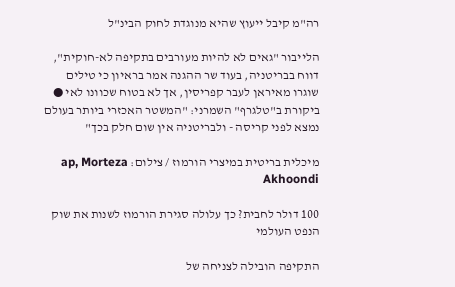רה"מ קיבל ייעוץ שהיא מנוגדת לחוק הבינ"ל

הלייבור "גאים לא להיות מעורבים בתקיפה לא-חוקית", דווח בבריטניה, בעוד שר ההגנה אמר בראיון כי טילים שוגרו מאיראן לעבר קפריסין, אך לא בטוח שכוונו לאי ● ביקורת ב"טלגרף" השמרני: "המשטר האכזרי ביותר בעולם נמצא לפני קריסה - ולבריטניה אין שום חלק בכך"

מיכלית בריטית במיצרי הורמוז / צילום: ap, Morteza Akhoondi

100 דולר לחבית? כך עלולה סגירת הורמוז לשנות את שוק הנפט העולמי

התקיפה הובילה לצניחה של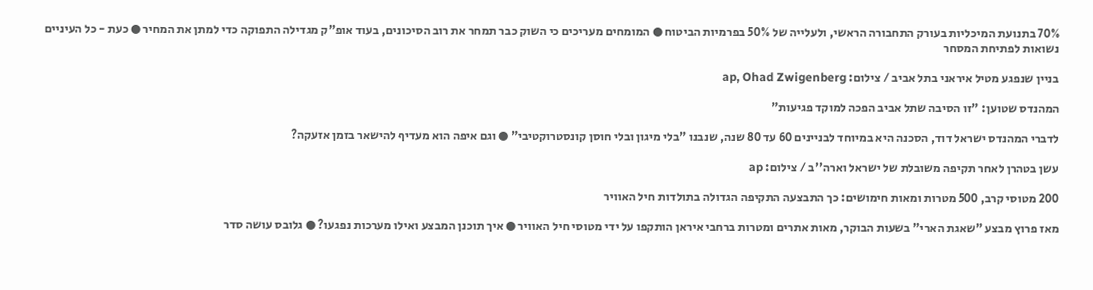70% בתנועת המיכליות בעורק התחבורה הראשי, ולעלייה של 50% בפרמיות הביטוח ● המומחים מעריכים כי השוק כבר תמחר את רוב הסיכונים, בעוד אופ"ק מגדילה התפוקה כדי למתן את המחיר ● כעת - כל העיניים נשואות לפתיחת המסחר

בניין שנפגע מטיל איראני בתל אביב / צילום: ap, Ohad Zwigenberg

המהנדס שטוען: "זו הסיבה שתל אביב הפכה למוקד פגיעות"

לדברי המהנדס ישראל דוד, הסכנה היא במיוחד לבניינים 60 עד 80 שנה, שנבנו "בלי מיגון ובלי חוסן קונסטרוקטיבי" ● וגם איפה הוא מעדיף להישאר בזמן אזעקה?

עשן בטהרן לאחר תקיפה משובלת של ישראל וארה''ב / צילום: ap

200 מטוסי קרב, 500 מטרות ומאות חימושים: כך התבצעה התקיפה הגדולה בתולדות חיל האוויר

מאז פרוץ מבצע "שאגת הארי" בשעות הבוקר, מאות אתרים ומטרות ברחבי איראן הותקפו על ידי מטוסי חיל האוויר ● איך תוכנן המבצע ואילו מערכות נפגעו? ● גלובס עושה סדר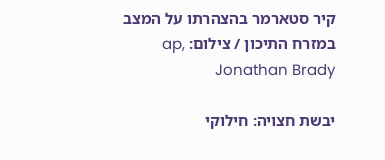קיר סטארמר בהצהרתו על המצב במזרח התיכון / צילום: ap, Jonathan Brady

יבשת חצויה: חילוקי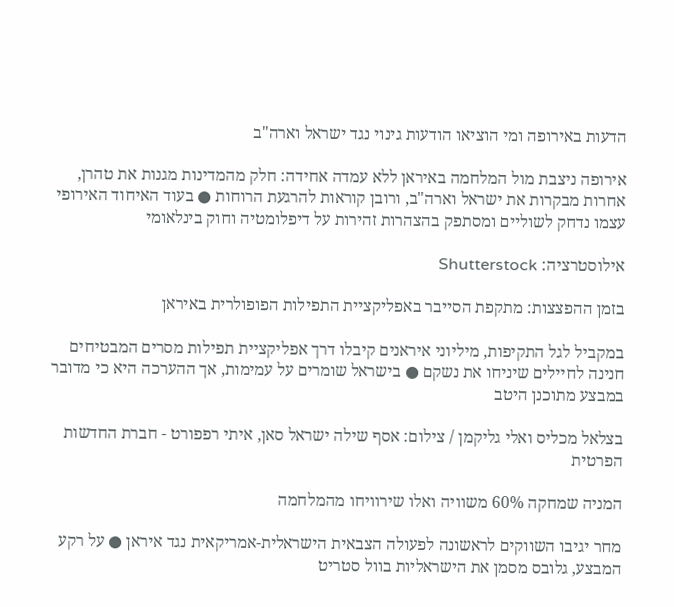הדעות באירופה ומי הוציאו הודעות גינוי נגד ישראל וארה"ב

אירופה ניצבת מול המלחמה באיראן ללא עמדה אחידה: חלק מהמדינות מגנות את טהרן, אחרות מבקרות את ישראל וארה"ב, ורובן קוראות להרגעת הרוחות ● בעוד האיחוד האירופי עצמו נדחק לשוליים ומסתפק בהצהרות זהירות על דיפלומטיה וחוק בינלאומי

אילוסטרציה: Shutterstock

בזמן ההפצצות: מתקפת הסייבר באפליקציית התפילות הפופולרית באיראן

במקביל לגל התקיפות, מיליוני איראנים קיבלו דרך אפליקציית תפילות מסרים המבטיחים חנינה לחיילים שיניחו את נשקם ● בישראל שומרים על עמימות, אך ההערכה היא כי מדובר במבצע מתוכנן היטב

בצלאל מכליס ואלי גליקמן / צילום: אסף שילה ישראל סאן, איתי רפפורט - חברת החדשות הפרטית

המניה שמחקה 60% משוויה ואלו שירוויחו מהמלחמה

מחר יגיבו השווקים לראשונה לפעולה הצבאית הישראלית-אמריקאית נגד איראן ● על רקע המבצע, גלובס מסמן את הישראליות בוול סטריט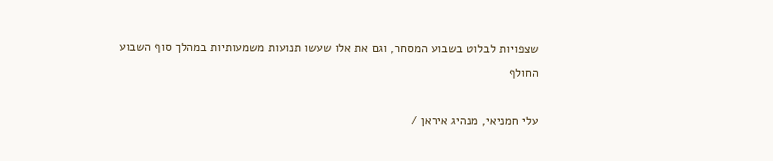שצפויות לבלוט בשבוע המסחר, וגם את אלו שעשו תנועות משמעותיות במהלך סוף השבוע החולף

עלי חמניאי, מנהיג איראן /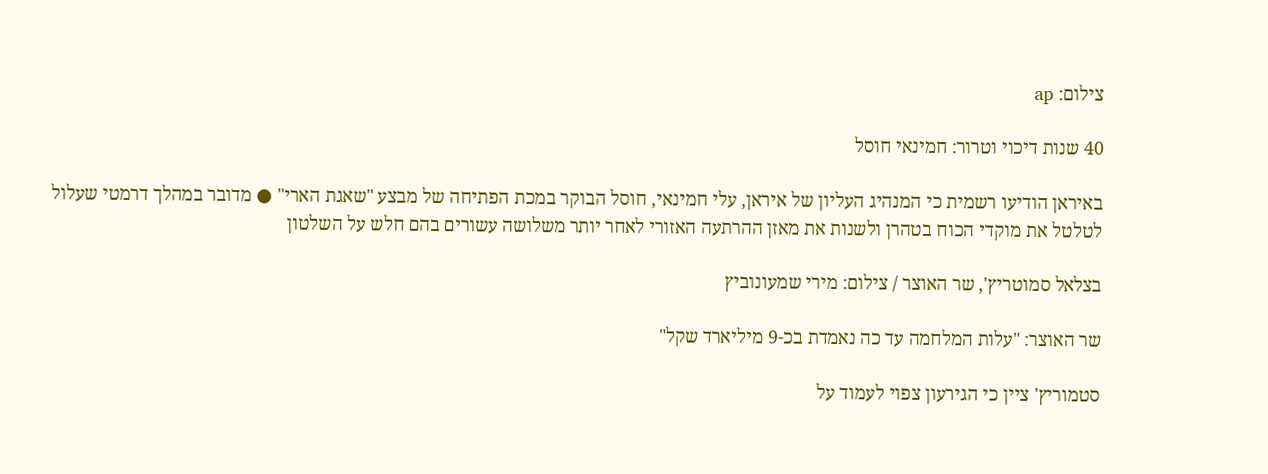צילום: ap

40 שנות דיכוי וטרור: חמינאי חוסל

באיראן הודיעו רשמית כי המנהיג העליון של איראן, עלי חמינאי, חוסל הבוקר במכת הפתיחה של מבצע "שאגת הארי" ● מדובר במהלך דרמטי שעלול לטלטל את מוקדי הכוח בטהרן ולשנות את מאזן ההרתעה האזורי לאחר יותר משלושה עשורים בהם חלש על השלטון

בצלאל סמוטריץ', שר האוצר / צילום: מירי שמעונוביץ

שר האוצר: "עלות המלחמה עד כה נאמדת בכ-9 מיליארד שקל"

סטמוריץ' ציין כי הגירעון צפוי לעמוד על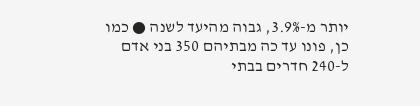יותר מ-3.9%, גבוה מהיעד לשנה ● כמו כן, פונו עד כה מבתיהם 350 בני אדם ל-240 חדרים בבתי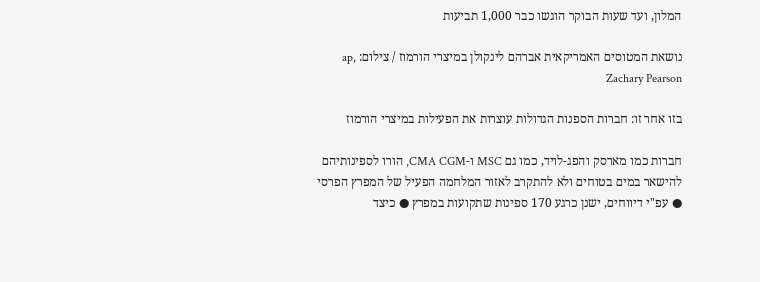המלון, ועד שעות הבוקר הוגשו כבר 1,000 תביעות

נושאת המטוסים האמריקאית אברהם לינקולן במיצרי הורמוז / צילום: ap, Zachary Pearson

בזו אחר זו: חברות הספנות הגדולות עוצרות את הפעילות במיצרי הורמוז

חברות כמו מארסק והפג-לויד, כמו גם MSC ו-CMA CGM, הורו לספינותיהם להישאר במים בטוחים ולא להתקרב לאזור המלחמה הפעיל של המפרץ הפרסי ● עפ"י דיווחים, ישנן כרגע 170 ספינות שתקועות במפרץ ● כיצד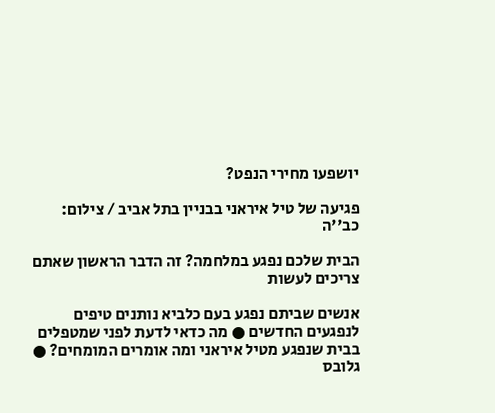יושפעו מחירי הנפט?

פגיעה של טיל איראני בבניין בתל אביב / צילום: כב''ה

הבית שלכם נפגע במלחמה? זה הדבר הראשון שאתם צריכים לעשות

אנשים שביתם נפגע בעם כלביא נותנים טיפים לנפגעים החדשים ● מה כדאי לדעת לפני שמטפלים בבית שנפגע מטיל איראני ומה אומרים המומחים? ● גלובס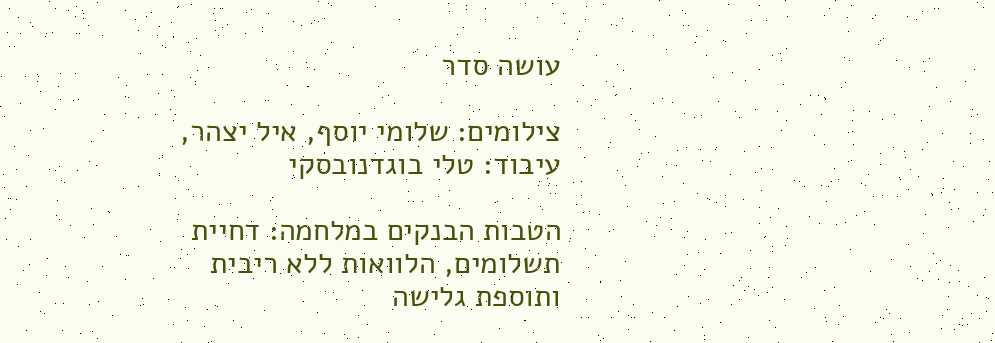עושה סדר

צילומים: שלומי יוסף, איל יצהר, עיבוד: טלי בוגדנובסקי

הטבות הבנקים במלחמה: דחיית תשלומים, הלוואות ללא ריבית ותוספת גלישה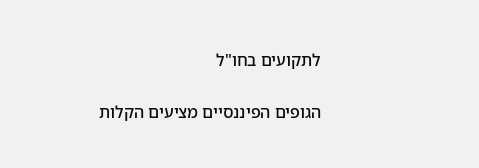לתקועים בחו"ל

הגופים הפיננסיים מציעים הקלות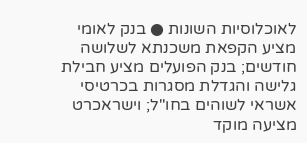לאוכלוסיות השונות ● בנק לאומי מציע הקפאת משכנתא לשלושה חודשים; בנק הפועלים מציע חבילת גלישה והגדלת מסגרות בכרטיסי אשראי לשוהים בחו"ל; וישראכרט מציעה מוקד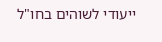ייעודי לשוהים בחו"ל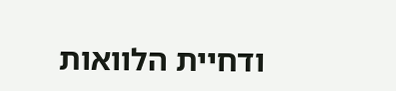ודחיית הלוואות